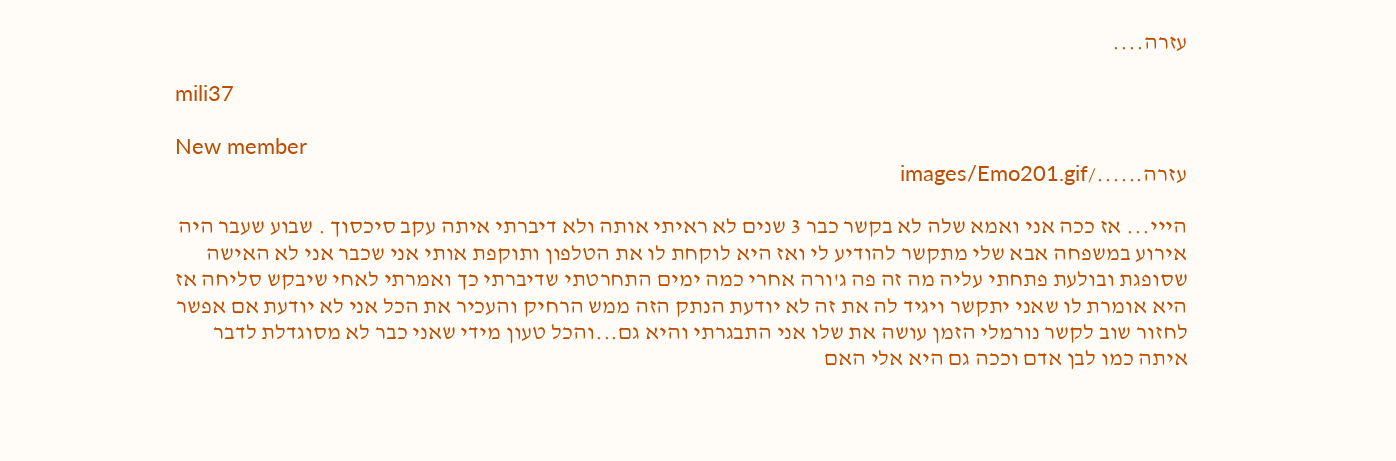עזרה....

mili37

New member
עזרה....../images/Emo201.gif

הייי... אז ככה אני ואמא שלה לא בקשר כבר 3 שנים לא ראיתי אותה ולא דיברתי איתה עקב סיכסוך . שבוע שעבר היה אירוע במשפחה אבא שלי מתקשר להודיע לי ואז היא לוקחת לו את הטלפון ותוקפת אותי אני שכבר אני לא האישה שסופגת ובולעת פתחתי עליה מה זה פה ג'ורה אחרי כמה ימים התחרטתי שדיברתי כך ואמרתי לאחי שיבקש סליחה אז היא אומרת לו שאני יתקשר ויגיד לה את זה לא יודעת הנתק הזה ממש הרחיק והעכיר את הכל אני לא יודעת אם אפשר לחזור שוב לקשר נורמלי הזמן עושה את שלו אני התבגרתי והיא גם...והכל טעון מידי שאני כבר לא מסוגדלת לדבר איתה כמו לבן אדם וככה גם היא אלי האם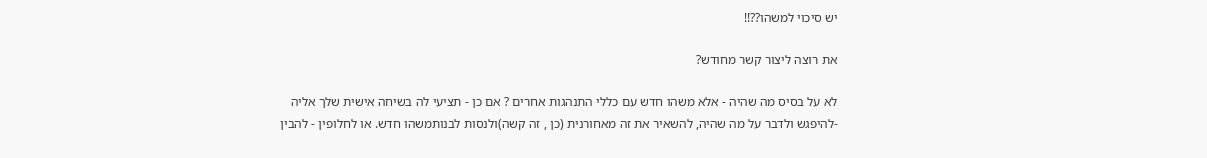יש סיכוי למשהו??!!

את רוצה ליצור קשר מחודש?

לא על בסיס מה שהיה - אלא משהו חדש עם כללי התנהגות אחרים ? אם כן - תציעי לה בשיחה אישית שלך אליה -להיפגש ולדבר על מה שהיה, להשאיר את זה מאחורנית (כן , זה קשה)ולנסות לבנותמשהו חדש. או לחלופין - להבין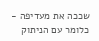שככה את מעדיפה - כלומר עם הניתוק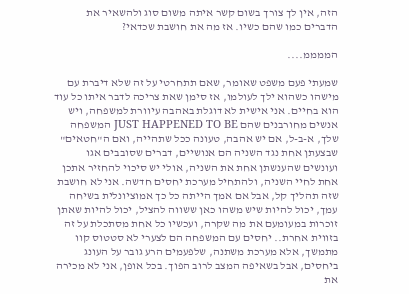הזה, אין לך צורך בשום קשר איתה משום סוג ולהשאיר את הדברים כמו שהם כשיו. אז מה את חושבת שכדאי?

הממממ....

שמעתי פעם משפט שאומר, שאם תתחרטי על זה שלא דיברת עם מישהו כשהוא ילך לעולמו, אז סימן שאת צריכה לדבר איתו כל עוד הוא בחיים. אני אישית לא דוגלת באהבה עיוורת למשפחה, ויש אנשים מחורבנים שהם JUST HAPPENED TO BE המשפחה שלך, א-ב-ל, אם יש אהבה, טעונה ככל שתהייה, ואם ה"חטאים" שבצעתן אחת נגד השניה הם אנושיים, דברים שסובבים אגו ועונשים שהענשתן אחת את השניה, אולי יש סיכוי להחזיר אתכן אחת לחיי השניה, ולהתחיל מערכת יחסים חדשה. אני לא חושבת שזה תהליך קל, אבל אם אמך הייתה כל כך אמוציונלית בשיחה עמך, יכול להיות שיש משהו כאן ששווה להציל, יכול להיות שאתן זוכרות במעומעם את מה שקרה, ועכשיו כל אחת מסתכלת על זה בזווית אחרת.. יחסים עם המשפחה הם לצערי לא סטטוס קוו מתמשך, אלא מערכת משתנה, שלפעמים הרע גובר על העונג ביחסים, אבל בשאיפה המצב לרוב הפוך. בכל אופן, אני לא מכירה את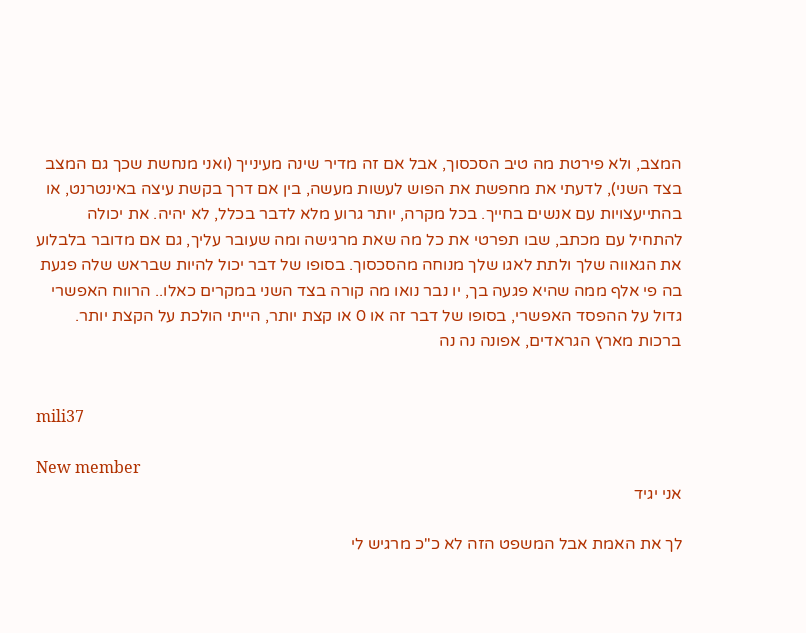המצב, ולא פירטת מה טיב הסכסוך, אבל אם זה מדיר שינה מעינייך (ואני מנחשת שכך גם המצב בצד השני), לדעתי את מחפשת את הפוש לעשות מעשה, בין אם דרך בקשת עיצה באינטרנט, או בהתייעצויות עם אנשים בחייך. בכל מקרה, יותר גרוע מלא לדבר בכלל, לא יהיה. את יכולה להתחיל עם מכתב, שבו תפרטי את כל מה שאת מרגישה ומה שעובר עליך, גם אם מדובר בלבלוע את הגאווה שלך ולתת לאגו שלך מנוחה מהסכסוך. בסופו של דבר יכול להיות שבראש שלה פגעת בה פי אלף ממה שהיא פגעה בך, יו נבר נואו מה קורה בצד השני במקרים כאלו.. הרווח האפשרי גדול על ההפסד האפשרי, בסופו של דבר זה או 0 או קצת יותר, הייתי הולכת על הקצת יותר. ברכות מארץ הגראדים, אפונה נה נה


mili37

New member
אני יגיד

לך את האמת אבל המשפט הזה לא כ"כ מרגיש לי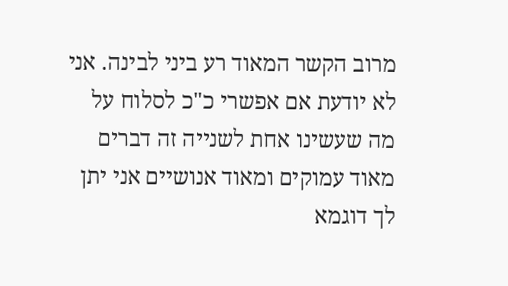מרוב הקשר המאוד רע ביני לבינה. אני לא יודעת אם אפשרי כ"כ לסלוח על מה שעשינו אחת לשנייה זה דברים מאוד עמוקים ומאוד אנושיים אני יתן לך דוגמא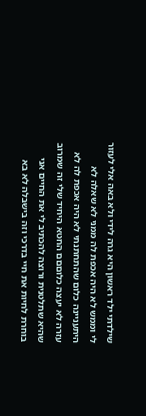שילדתי ילד ראשון היא גרה לידי ולא באה אלי לעזור לי וממש לא היה אכפת לה ממני לא שאלה לא היתעניינה כלום שהתחתנתי לא היה אכפת לה לא עזרה לא יעצה כלוםםם החטא היחיד שלי זה שמרוב שהיא שתלטנית ורוצה להכתיב לי את החיים אני בוחרת לחיות את חיי בדרכי וזה בישבלה לא בא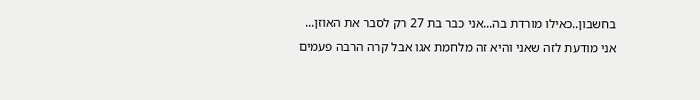בחשבון..כאילו מורדת בה...אני כבר בת 27 רק לסבר את האוזן... אני מודעת לזה שאני והיא זה מלחמת אגו אבל קרה הרבה פעמים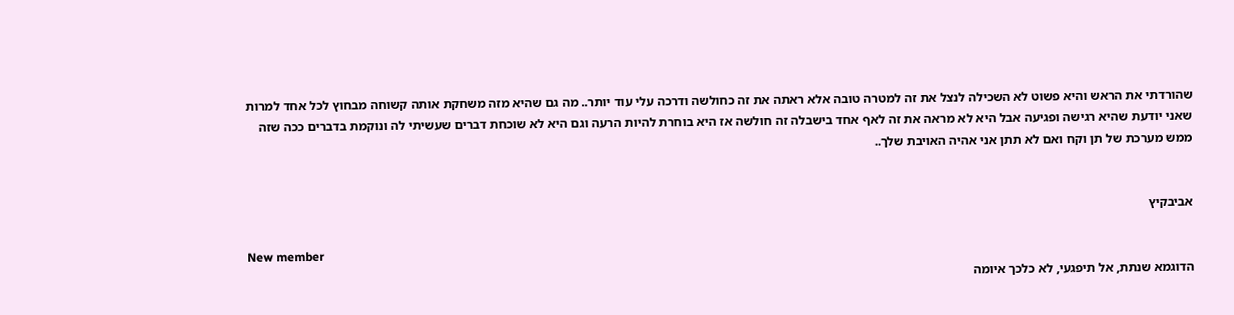שהורדתי את הראש והיא פשוט לא השכילה לנצל את זה למטרה טובה אלא ראתה את זה כחולשה ודרכה עלי עוד יותר.. מה גם שהיא מזה משחקת אותה קשוחה מבחוץ לכל אחד למרות שאני יודעת שהיא רגישה ופגיעה אבל היא לא מראה את זה לאף אחד בישבלה זה חולשה אז היא בוחרת להיות הרעה וגם היא לא שוכחת דברים שעשיתי לה ונוקמת בדברים ככה שזה ממש מערכת של תן וקח ואם לא תתן אני אהיה האויבת שלך..


אביבקיץ

New member
הדוגמא שנתת, אל תיפגעי, לא כלכך איומה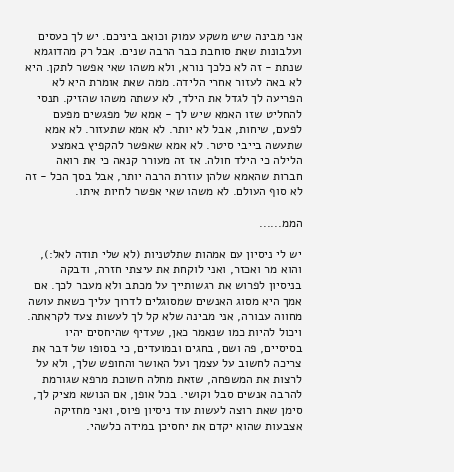אני מבינה שיש משקע עמוק וכואב ביניכם. יש לך כעסים ועלבונות שאת סוחבת כבר הרבה שנים. אבל רק מהדוגמא שנתת - זה לא כלכך נורא, ולא משהו שאי אפשר לתקן. היא לא באה לעזור אחרי הלידה. ממה שאת אומרת היא לא הפריעה לך לגדל את הילד, לא עשתה משהו שהזיק. תנסי להחליט שזו האמא שיש לך - אמא של מפגשים מפעם לפעם, שיחות, אבל לא יותר. לא אמא שתעזור. לא אמא שתעשה בייבי סיטר. לא אמא שאפשר להקפיץ באמצע הלילה כי הילד חולה. אז זה מעורר קנאה כי את רואה חברות שהאמא שלהן עוזרת הרבה יותר, אבל בסך הכל - זה לא סוף העולם. לא משהו שאי אפשר לחיות איתו.

הממ......

יש לי ניסיון עם אמהות שתלטניות (לא שלי תודה לאל:), והוא מר ואכזר, ואני לוקחת את עיצתי חזרה, ודבקה בניסיון לפרוש את רגשותייך על מכתב ולא מעבר לכך. אם אמך היא מסוג האנשים שמסוגלים לדרוך עליך כשאת עושה מחווה עבורה, אני מבינה שלא קל לך לעשות צעד לקראתה. ויכול להיות כמו שנאמר כאן, שעדיף שהיחסים יהיו בסיסיים, פה ושם, בחגים ובמועדים, כי בסופו של דבר את צריכה לחשוב על עצמך ועל האושר והחופש שלך, ולא על לרצות את המשפחה, שזאת מחלה חשוכת מרפא שגורמת להרבה אנשים סבל וקושי. בכל אופן, אם הנושא מציק לך, סימן שאת רוצה לעשות עוד ניסיון פיוס, ואני מחזיקה אצבעות שהוא יקדם את יחסיכן במידה כלשהי.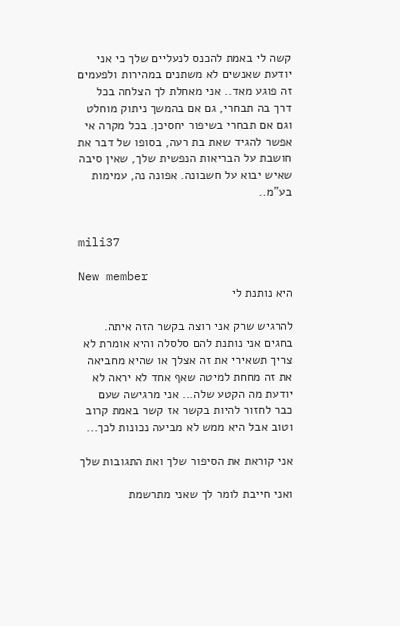קשה לי באמת להכנס לנעליים שלך כי אני יודעת שאנשים לא משתנים במהירות ולפעמים זה פוגע מאד.. אני מאחלת לך הצלחה בכל דרך בה תבחרי, גם אם בהמשך ניתוק מוחלט וגם אם תבחרי בשיפור יחסיכן. בכל מקרה אי אפשר להגיד שאת בת רעה, בסופו של דבר את חושבת על הבריאות הנפשית שלך, שאין סיבה שאיש יבוא על חשבונה. אפונה נה, עמימות בע"מ..


mili37

New member
היא נותנת לי

להרגיש שרק אני רוצה בקשר הזה איתה. בחגים אני נותנת להם סלסלה והיא אומרת לא צריך תשאירי את זה אצלך או שהיא מחביאה את זה מחחת למיטה שאף אחד לא יראה לא יודעת מה הקטע שלה... אני מרגישה שעם כבר לחזור להיות בקשר אז קשר באמת קרוב וטוב אבל היא ממש לא מביעה נכונות לכך...

אני קוראת את הסיפור שלך ואת התגובות שלך

ואני חייבת לומר לך שאני מתרשמת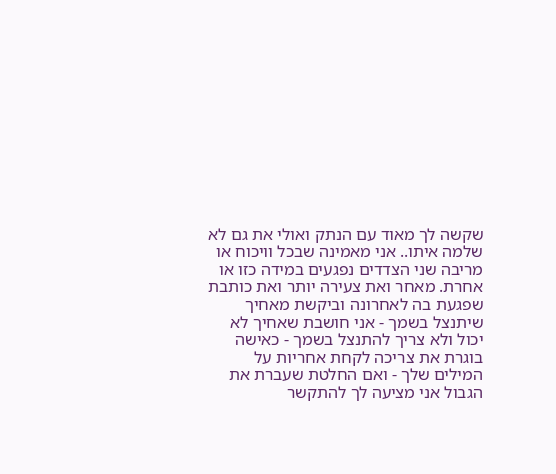שקשה לך מאוד עם הנתק ואולי את גם לא שלמה איתו.. אני מאמינה שבכל וויכוח או מריבה שני הצדדים נפגעים במידה כזו או אחרת. מאחר ואת צעירה יותר ואת כותבת שפגעת בה לאחרונה וביקשת מאחיך שיתנצל בשמך - אני חושבת שאחיך לא יכול ולא צריך להתנצל בשמך - כאישה בוגרת את צריכה לקחת אחריות על המילים שלך - ואם החלטת שעברת את הגבול אני מציעה לך להתקשר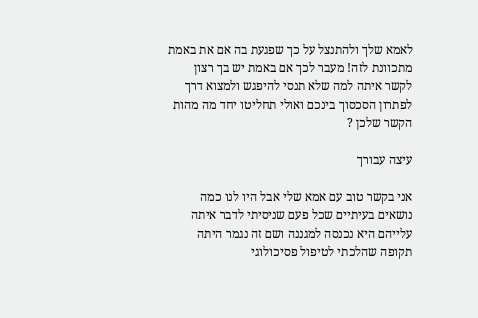לאמא שלך ולהתנצל על כך שפגעת בה אם את באמת מתכוונת לזה! מעבר לכך אם באמת יש בך רצון לקשר איתה למה שלא תנסי להיפגש ולמצוא דרך לפתרון הסכסוך בינכם ואולי תחליטו יחד מה מהות הקשר שלכן ?

עיצה עבורך

אני בקשר טוב עם אמא שלי אבל היו לנו כמה נושאים בעיתיים שכל פעם שניסיתי לדבר איתה עלייהם היא נכנסה למגננה ושם זה נגמר היתה תקופה שהלכתי לטיפול פסיכולוגי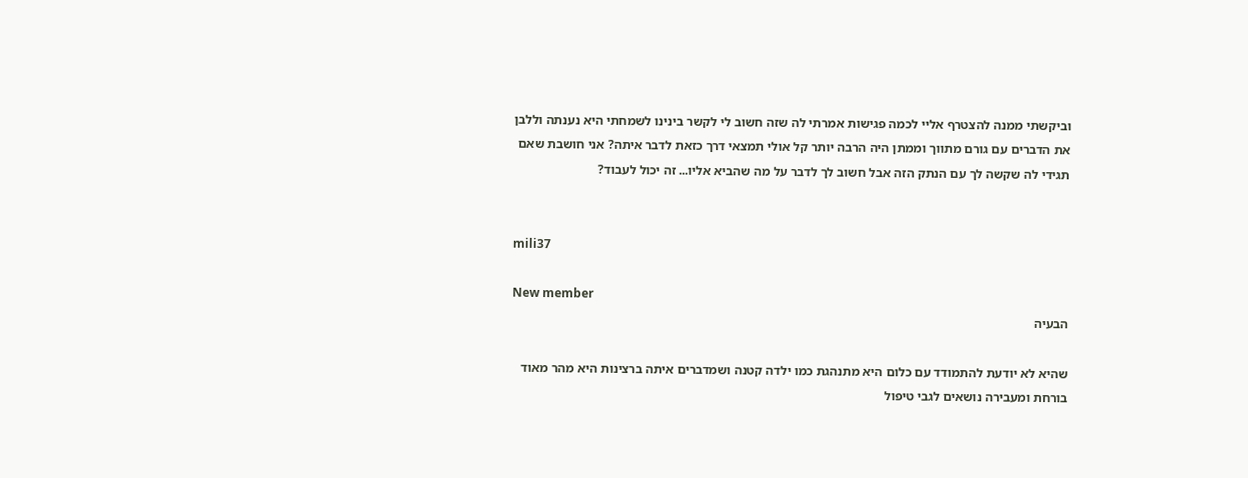וביקשתי ממנה להצטרף אליי לכמה פגישות אמרתי לה שזה חשוב לי לקשר בינינו לשמחתי היא נענתה וללבן את הדברים עם גורם מתווך וממתן היה הרבה יותר קל אולי תמצאי דרך כזאת לדבר איתה? אני חושבת שאם תגידי לה שקשה לך עם הנתק הזה אבל חשוב לך לדבר על מה שהביא אליו... זה יכול לעבוד?


mili37

New member
הבעיה

שהיא לא יודעת להתמודד עם כלום היא מתנהגת כמו ילדה קטנה ושמדברים איתה ברצינות היא מהר מאוד בורחת ומעבירה נושאים לגבי טיפול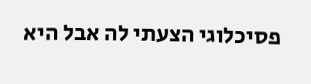פסיכלוגי הצעתי לה אבל היא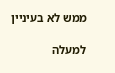ממש לא בעיניין

למעלה